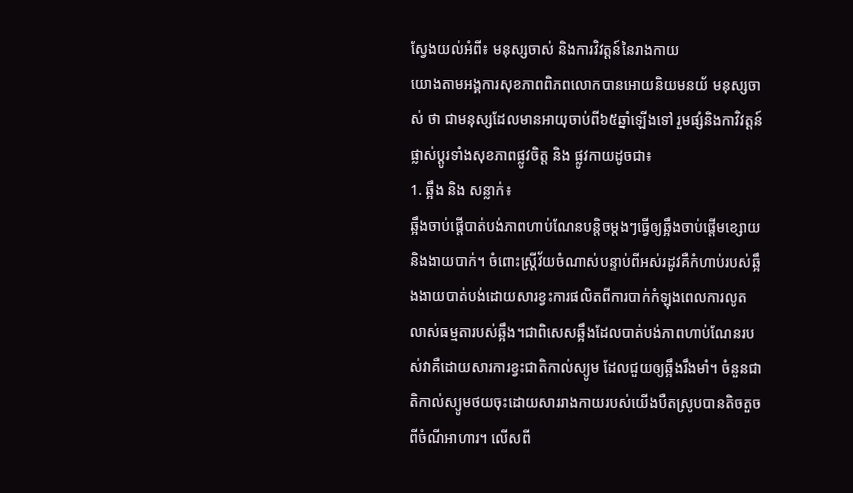ស្វែងយល់អំពី៖ មនុស្សចាស់ និងការវិវត្តន៍នៃរាងកាយ
យោងតាមអង្គការសុខភាពពិភពលោកបានអោយនិយមនយ័ មនុស្សចាស់ ថា ជាមនុស្សដែលមានអាយុចាប់ពី៦៥ឆ្នាំឡើងទៅ រួមផ្សំនិងកាវិវត្តន៍ផ្លាស់ប្តូរទាំងសុខភាពផ្លូវចិត្ត និង ផ្លូវកាយដូចជា៖
1. ឆ្អឹង និង សន្លាក់៖
ឆ្អឹងចាប់ផ្តើបាត់បង់ភាពហាប់ណែនបន្តិចម្តងៗធ្វើឲ្យឆ្អឹងចាប់ផ្តើមខ្សោយនិងងាយបាក់។ ចំពោះស្ត្រីវ័យចំណាស់បន្ទាប់ពីអស់រដូវគឺកំហាប់របស់ឆ្អឹងងាយបាត់បង់ដោយសារខ្វះការផលិតពីការបាក់កំឡុងពេលការលូតលាស់ធម្មតារបស់ឆ្អឹង។ជាពិសេសឆ្អឹងដែលបាត់បង់ភាពហាប់ណែនរបស់វាគឺដោយសារការខ្វះជាតិកាល់ស្យូម ដែលជួយឲ្យឆ្អឹងរឹងមាំ។ ចំនួនជាតិកាល់ស្យូមថយចុះដោយសាររាងកាយរបស់យើងបឺតស្រូបបានតិចតួចពីចំណីអាហារ។ លើសពី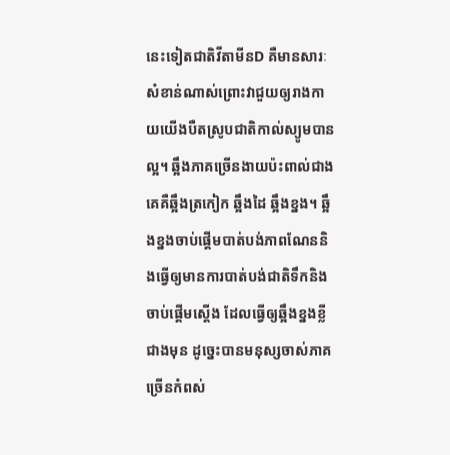នេះទៀតជាតិវីតាមីនD គឺមានសារៈសំខាន់ណាស់ព្រោះវាជួយឲ្យរាងកាយយើងបឺតស្រូបជាតិកាល់ស្យូមបានល្អ។ ឆ្អឹងភាគច្រើនងាយប៉ះពាល់ជាងគេគឺឆ្អឹងត្រកៀក ឆ្អឹងដៃ ឆ្អឹងខ្នង។ ឆ្អឹងខ្នងចាប់ផ្តើមបាត់បង់ភាពណែននិងធ្វើឲ្យមានការបាត់បង់ជាតិទឹកនិងចាប់ផ្តើមស្តើង ដែលធ្វើឲ្យឆ្អឹងខ្នងខ្លីជាងមុន ដូច្នេះបានមនុស្សចាស់ភាគច្រើនកំពស់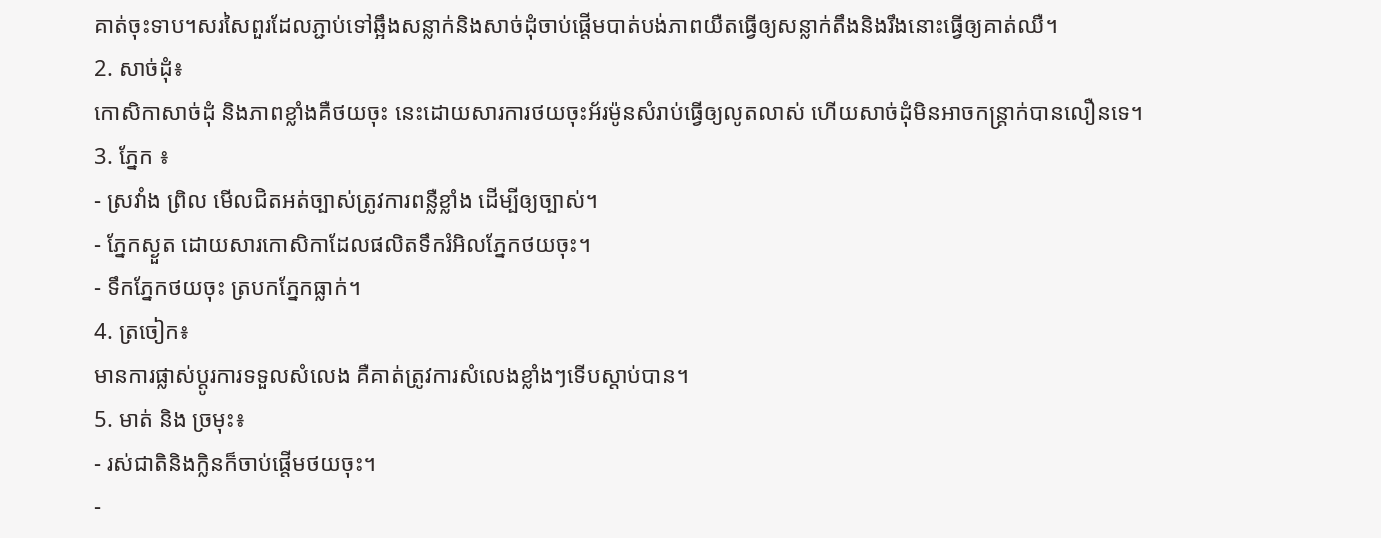គាត់ចុះទាប។សរសៃពួរដែលភ្ជាប់ទៅឆ្អឹងសន្លាក់និងសាច់ដុំចាប់ផ្តើមបាត់បង់ភាពយឺតធ្វើឲ្យសន្លាក់តឹងនិងរឹងនោះធ្វើឲ្យគាត់ឈឺ។
2. សាច់ដុំ៖
កោសិកាសាច់ដុំ និងភាពខ្លាំងគឺថយចុះ នេះដោយសារការថយចុះអ័រម៉ូនសំរាប់ធ្វើឲ្យលូតលាស់ ហើយសាច់ដុំមិនអាចកន្ត្រាក់បានលឿនទេ។
3. ភ្នែក ៖
- ស្រវាំង ព្រិល មើលជិតអត់ច្បាស់ត្រូវការពន្លឺខ្លាំង ដើម្បីឲ្យច្បាស់។
- ភ្នែកស្ងួត ដោយសារកោសិកាដែលផលិតទឹករំអិលភ្នែកថយចុះ។
- ទឹកភ្នែកថយចុះ ត្របកភ្នែកធ្លាក់។
4. ត្រចៀក៖
មានការផ្លាស់ប្តូរការទទួលសំលេង គឺគាត់ត្រូវការសំលេងខ្លាំងៗទើបស្តាប់បាន។
5. មាត់ និង ច្រមុះ៖
- រស់ជាតិនិងក្លិនក៏ចាប់ផ្តើមថយចុះ។
-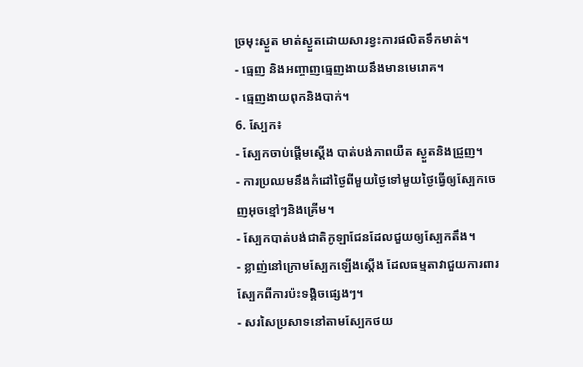ច្រមុះស្ងួត មាត់ស្ងួតដោយសារខ្វះការផលិតទឹកមាត់។
- ធ្មេញ និងអញ្ចាញធ្មេញងាយនឹងមានមេរោគ។
- ធ្មេញងាយពុកនិងបាក់។
6. ស្បែក៖
- ស្បែកចាប់ផ្តើមស្តើង បាត់បង់ភាពយឺត ស្ងួតនិងជ្រួញ។
- ការប្រឈមនឹងកំដៅថ្ងៃពីមួយថ្ងៃទៅមួយថ្ងៃធ្វើឲ្យស្បែកចេញអុចខ្មៅៗនិងគ្រើម។
- ស្បែកបាត់បង់ជាតិកូឡាជែនដែលជួយឲ្យស្បែកតឹង។
- ខ្លាញ់នៅក្រោមស្បែកឡើងស្តើង ដែលធម្មតាវាជួយការពារស្បែកពីការប៉ះទង្គិចផ្សេងៗ។
- សរសៃប្រសាទនៅតាមស្បែកថយ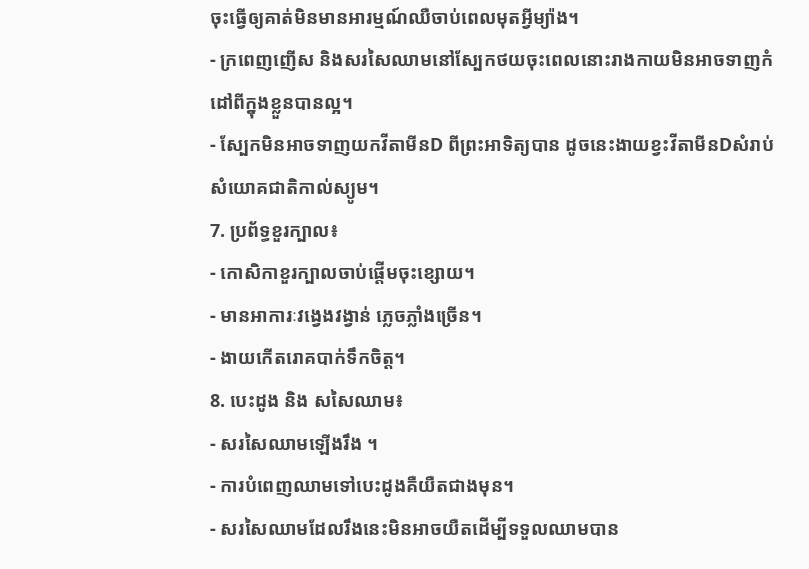ចុះធ្វើឲ្យគាត់មិនមានអារម្មណ៍ឈឺចាប់ពេលមុតអ្វីម្យ៉ាង។
- ក្រពេញញើស និងសរសៃឈាមនៅស្បែកថយចុះពេលនោះរាងកាយមិនអាចទាញកំដៅពីក្នុងខ្លួនបានល្អ។
- ស្បែកមិនអាចទាញយកវីតាមីនD ពីព្រះអាទិត្យបាន ដូចនេះងាយខ្វះវីតាមីនDសំរាប់សំយោគជាតិកាល់ស្យូម។
7. ប្រព័ទ្ធខួរក្បាល៖
- កោសិកាខួរក្បាលចាប់ផ្តើមចុះខ្សោយ។
- មានអាការៈវង្វេងវង្វាន់ ភ្លេចភ្លាំងច្រើន។
- ងាយកើតរោគបាក់ទឹកចិត្ត។
8. បេះដូង និង សសៃឈាម៖
- សរសៃឈាមឡើងរឹង ។
- ការបំពេញឈាមទៅបេះដូងគឺយឺតជាងមុន។
- សរសៃឈាមដែលរឹងនេះមិនអាចយឺតដើម្បីទទួលឈាមបាន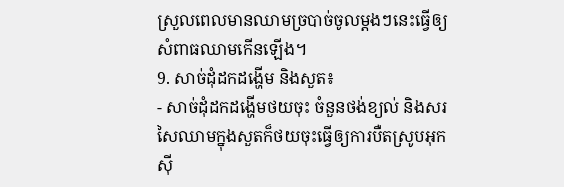ស្រួលពេលមានឈាមច្របាច់ចូលម្តងៗនេះធ្វើឲ្យសំពាធឈាមកើនឡើង។
9. សាច់ដុំដកដង្ហើម និងសួត៖
- សាច់ដុំដកដង្ហើមថយចុះ ចំនួនថង់ខ្យល់ និងសរសៃឈាមក្នុងសួតក៏ថយចុះធ្វើឲ្យការបឺតស្រូបអុកស៊ី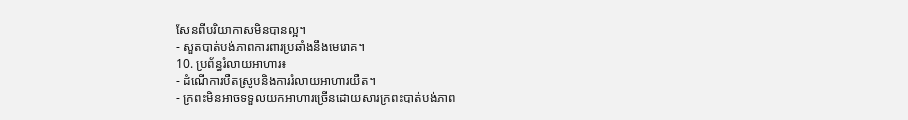សែនពីបរិយាកាសមិនបានល្អ។
- សួតបាត់បង់ភាពការពារប្រឆាំងនឹងមេរោគ។
10. ប្រព័ន្ធរំលាយអាហារ៖
- ដំណើការបឺតស្រូបនិងការរំលាយអាហារយឺត។
- ក្រពះមិនអាចទទួលយកអាហារច្រើនដោយសារក្រពះបាត់បង់ភាព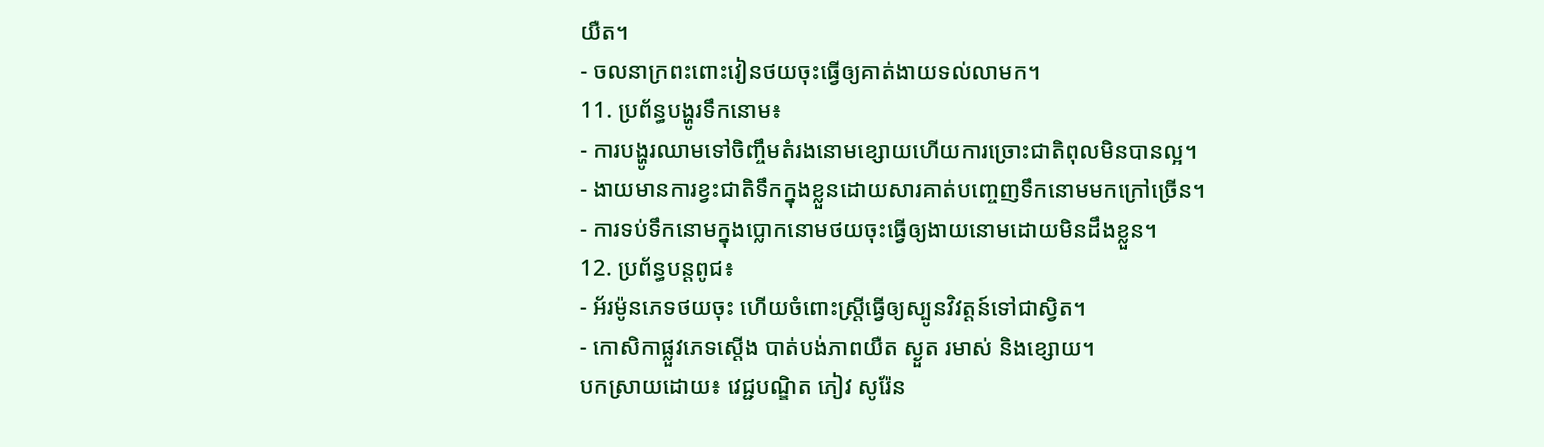យឺត។
- ចលនាក្រពះពោះវៀនថយចុះធ្វើឲ្យគាត់ងាយទល់លាមក។
11. ប្រព័ន្ធបង្ហូរទឹកនោម៖
- ការបង្ហូរឈាមទៅចិញ្ចឹមតំរងនោមខ្សោយហើយការច្រោះជាតិពុលមិនបានល្អ។
- ងាយមានការខ្វះជាតិទឹកក្នុងខ្លួនដោយសារគាត់បញ្ចេញទឹកនោមមកក្រៅច្រើន។
- ការទប់ទឹកនោមក្នុងប្លោកនោមថយចុះធ្វើឲ្យងាយនោមដោយមិនដឹងខ្លួន។
12. ប្រព័ន្ធបន្តពូជ៖
- អ័រម៉ូនភេទថយចុះ ហើយចំពោះស្ត្រីធ្វើឲ្យស្បូនវិវត្តន៍ទៅជាស្វិត។
- កោសិកាផ្លួវភេទស្តើង បាត់បង់ភាពយឺត ស្ងួត រមាស់ និងខ្សោយ។
បកស្រាយដោយ៖ វេជ្ជបណ្ឌិត ភៀវ សូរ៉ែន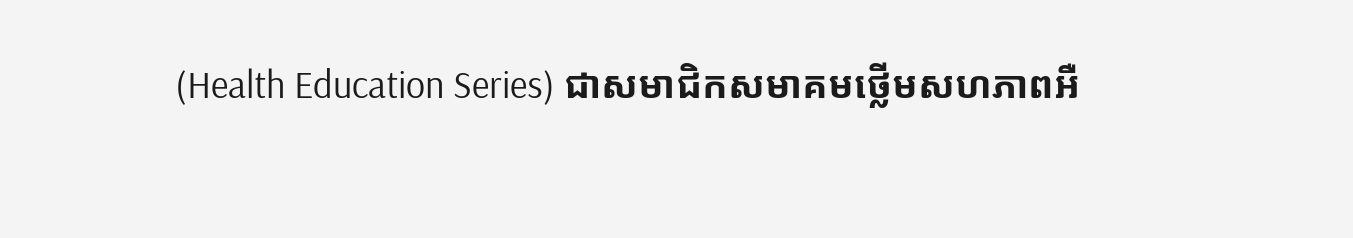(Health Education Series) ជាសមាជិកសមាគមថ្លើមសហភាពអឺ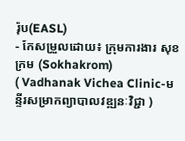រ៉ុប(EASL)
- កែសម្រួលដោយ៖ ក្រុមការងារ សុខក្រម (Sokhakrom)
( Vadhanak Vichea Clinic-មន្ទីរសម្រាកព្យាបាលវឌ្ឍនៈវិជ្ជា )